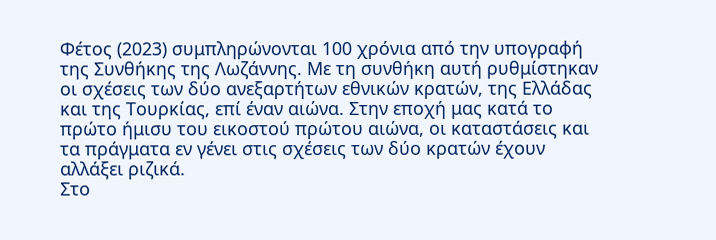Φέτος (2023) συμπληρώνονται 100 χρόνια από την υπογραφή της Συνθήκης της Λωζάννης. Με τη συνθήκη αυτή ρυθμίστηκαν οι σχέσεις των δύο ανεξαρτήτων εθνικών κρατών, της Ελλάδας και της Τουρκίας, επί έναν αιώνα. Στην εποχή μας κατά το πρώτο ήμισυ του εικοστού πρώτου αιώνα, οι καταστάσεις και τα πράγματα εν γένει στις σχέσεις των δύο κρατών έχουν αλλάξει ριζικά.
Στο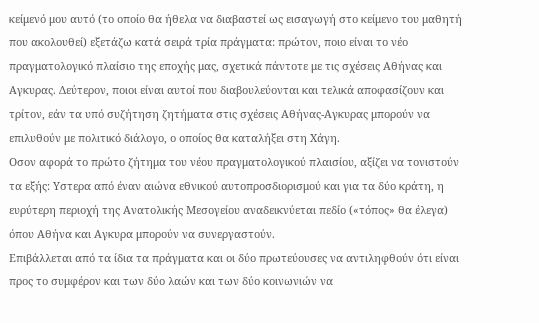κείμενό μου αυτό (το οποίο θα ήθελα να διαβαστεί ως εισαγωγή στο κείμενο του μαθητή που ακολουθεί) εξετάζω κατά σειρά τρία πράγματα: πρώτον, ποιο είναι το νέο πραγματολογικό πλαίσιο της εποχής μας, σχετικά πάντοτε με τις σχέσεις Αθήνας και Αγκυρας. Δεύτερον, ποιοι είναι αυτοί που διαβουλεύονται και τελικά αποφασίζουν και τρίτον, εάν τα υπό συζήτηση ζητήματα στις σχέσεις Αθήνας-Αγκυρας μπορούν να επιλυθούν με πολιτικό διάλογο, ο οποίος θα καταλήξει στη Χάγη.
Οσον αφορά το πρώτο ζήτημα του νέου πραγματολογικού πλαισίου, αξίζει να τονιστούν τα εξής: Υστερα από έναν αιώνα εθνικού αυτοπροσδιορισμού και για τα δύο κράτη, η ευρύτερη περιοχή της Ανατολικής Μεσογείου αναδεικνύεται πεδίο («τόπος» θα έλεγα) όπου Αθήνα και Αγκυρα μπορούν να συνεργαστούν.
Επιβάλλεται από τα ίδια τα πράγματα και οι δύο πρωτεύουσες να αντιληφθούν ότι είναι προς το συμφέρον και των δύο λαών και των δύο κοινωνιών να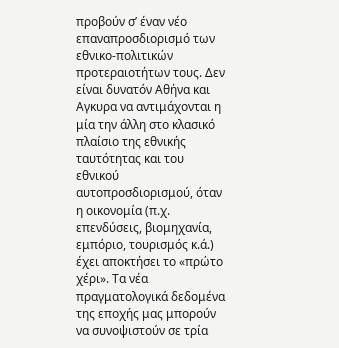προβούν σ’ έναν νέο επαναπροσδιορισμό των εθνικο-πολιτικών προτεραιοτήτων τους. Δεν είναι δυνατόν Αθήνα και Αγκυρα να αντιμάχονται η μία την άλλη στο κλασικό πλαίσιο της εθνικής ταυτότητας και του εθνικού αυτοπροσδιορισμού, όταν η οικονομία (π.χ. επενδύσεις, βιομηχανία, εμπόριο, τουρισμός κ.ά.) έχει αποκτήσει το «πρώτο χέρι». Τα νέα πραγματολογικά δεδομένα της εποχής μας μπορούν να συνοψιστούν σε τρία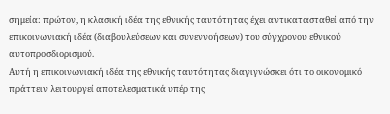σημεία: πρώτον, η κλασική ιδέα της εθνικής ταυτότητας έχει αντικατασταθεί από την επικοινωνιακή ιδέα (διαβουλεύσεων και συνεννοήσεων) του σύγχρονου εθνικού αυτοπροσδιορισμού.
Αυτή η επικοινωνιακή ιδέα της εθνικής ταυτότητας διαγιγνώσκει ότι το οικονομικό πράττειν λειτουργεί αποτελεσματικά υπέρ της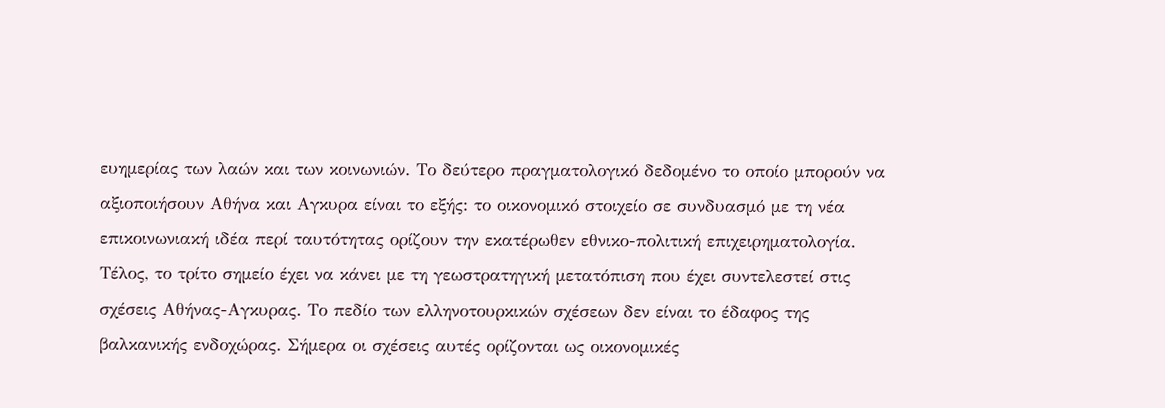ευημερίας των λαών και των κοινωνιών. Το δεύτερο πραγματολογικό δεδομένο το οποίο μπορούν να αξιοποιήσουν Αθήνα και Αγκυρα είναι το εξής: το οικονομικό στοιχείο σε συνδυασμό με τη νέα επικοινωνιακή ιδέα περί ταυτότητας ορίζουν την εκατέρωθεν εθνικο-πολιτική επιχειρηματολογία.
Τέλος, το τρίτο σημείο έχει να κάνει με τη γεωστρατηγική μετατόπιση που έχει συντελεστεί στις σχέσεις Αθήνας-Αγκυρας. Το πεδίο των ελληνοτουρκικών σχέσεων δεν είναι το έδαφος της βαλκανικής ενδοχώρας. Σήμερα οι σχέσεις αυτές ορίζονται ως οικονομικές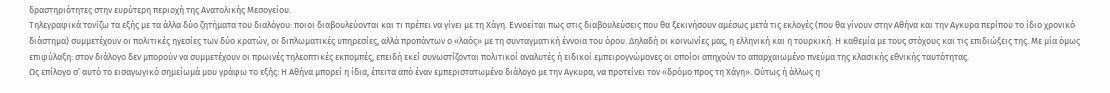δραστηριότητες στην ευρύτερη περιοχή της Ανατολικής Μεσογείου.
Τηλεγραφικά τονίζω τα εξής με τα άλλα δύο ζητήματα του διαλόγου: ποιοι διαβουλεύονται και τι πρέπει να γίνει με τη Χάγη. Εννοείται πως στις διαβουλεύσεις που θα ξεκινήσουν αμέσως μετά τις εκλογές (που θα γίνουν στην Αθήνα και την Αγκυρα περίπου το ίδιο χρονικό διάστημα) συμμετέχουν οι πολιτικές ηγεσίες των δύο κρατών, οι διπλωματικές υπηρεσίες, αλλά προπάντων ο «λαός» με τη συνταγματική έννοια του όρου. Δηλαδή οι κοινωνίες μας, η ελληνική και η τουρκική. Η καθεμία με τους στόχους και τις επιδιώξεις της. Με μία όμως επιφύλαξη: στον διάλογο δεν μπορούν να συμμετέχουν οι πρωινές τηλεοπτικές εκπομπές, επειδή εκεί συνωστίζονται πολιτικοί αναλυτές ή ειδικοί εμπειρογνώμονες οι οποίοι απηχούν το απαρχαιωμένο πνεύμα της κλασικής εθνικής ταυτότητας.
Ως επίλογο σ’ αυτό το εισαγωγικό σημείωμά μου γράφω το εξής: Η Αθήνα μπορεί η ίδια, έπειτα από έναν εμπεριστατωμένο διάλογο με την Αγκυρα, να προτείνει τον «δρόμο προς τη Χάγη». Ούτως ή άλλως η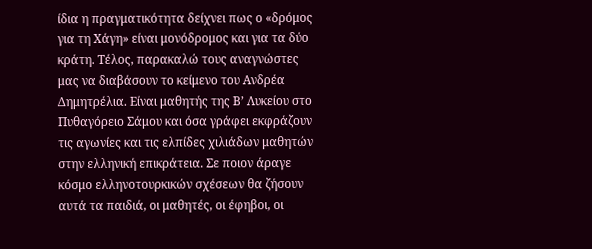ίδια η πραγματικότητα δείχνει πως ο «δρόμος για τη Χάγη» είναι μονόδρομος και για τα δύο κράτη. Τέλος, παρακαλώ τους αναγνώστες μας να διαβάσουν το κείμενο του Ανδρέα Δημητρέλια. Είναι μαθητής της Β’ Λυκείου στο Πυθαγόρειο Σάμου και όσα γράφει εκφράζουν τις αγωνίες και τις ελπίδες χιλιάδων μαθητών στην ελληνική επικράτεια. Σε ποιον άραγε κόσμο ελληνοτουρκικών σχέσεων θα ζήσουν αυτά τα παιδιά, οι μαθητές, οι έφηβοι, οι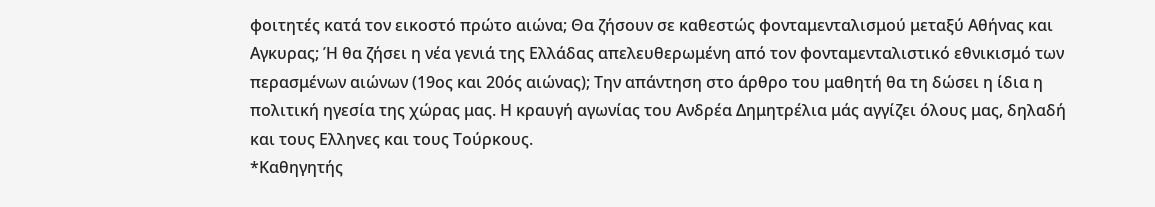φοιτητές κατά τον εικοστό πρώτο αιώνα; Θα ζήσουν σε καθεστώς φονταμενταλισμού μεταξύ Αθήνας και Αγκυρας; Ή θα ζήσει η νέα γενιά της Ελλάδας απελευθερωμένη από τον φονταμενταλιστικό εθνικισμό των περασμένων αιώνων (19ος και 20ός αιώνας); Την απάντηση στο άρθρο του μαθητή θα τη δώσει η ίδια η πολιτική ηγεσία της χώρας μας. Η κραυγή αγωνίας του Ανδρέα Δημητρέλια μάς αγγίζει όλους μας, δηλαδή και τους Ελληνες και τους Τούρκους.
*Καθηγητής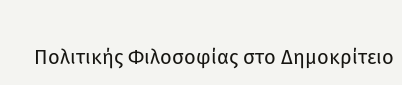Πολιτικής Φιλοσοφίας στο Δημοκρίτειο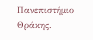Πανεπιστήμιο Θράκης.